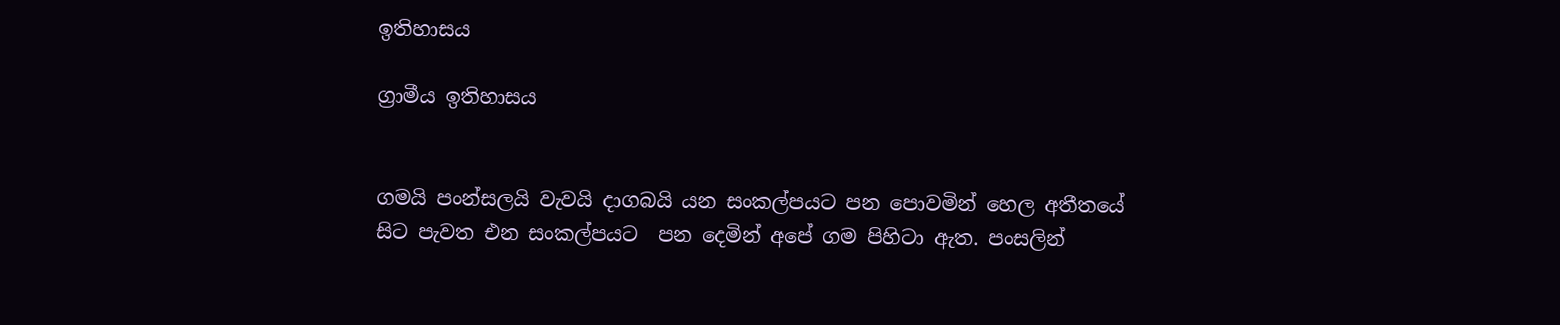ඉතිහාසය

ග්‍රාමීය ඉතිහාසය


ගමයි පංන්සලයි වැවයි දාගබයි යන සංකල්පයට පන පොවමින් හෙල අතීතයේ සිට පැවත එන සංකල්පයට  පන දෙමින් අපේ ගම පිහිටා ඇත. පංසලින්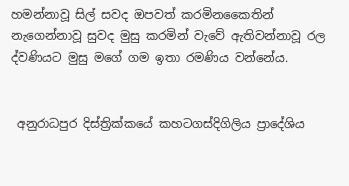හමන්නාවූ සිල් සවද ඔපවත් කරමිනකෛතින් නැගෙන්නාවූ සුවද මුසු කරමින් වැවේ ඇතිවන්නාවූ රල ද්වණියට මුසු මගේ ගම ඉතා රමණිය වන්නේය.


 අනුරාධපුර දිස්ත්‍රික්කයේ කහටගස්දිගිලිය ප්‍රාදේශිය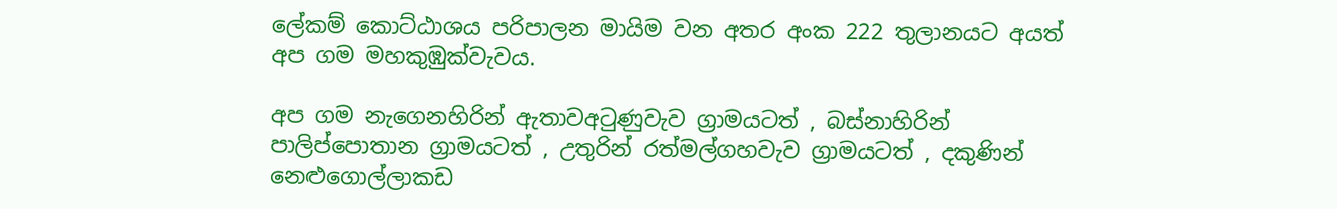ලේකම් කොට්ඨාශය පරිපාලන මායිම වන අතර අංක 222 තුලානයට අයත් අප ගම මහකුඹුක්වැවය.

අප ගම නැගෙනහිරින් ඇතාවඅටුණුවැව ග්‍රාමයටත් , බස්නාහිරින් පාලිප්පොතාන ග්‍රාමයටත් , උතුරින් රත්මල්ගහවැව ග්‍රාමයටත් , දකුණින් නෙළුගොල්ලාකඩ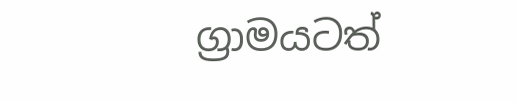ග්‍රාමයටත්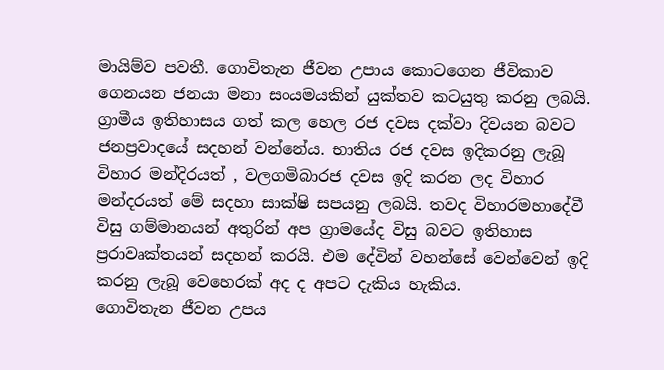මායිම්ව පවතී. ගොවිතැන ජීවන උපාය කොටගෙන ජීවිකාව ගෙනයන ජනයා මනා සංයමයකින් යුක්තව කටයුතු කරනු ලබයි.
ග්‍රාමීය ඉතිහාසය ගත් කල හෙල රජ දවස දක්වා දිවයන බවට ජනප්‍රවාදයේ සදහන් වන්නේය. භාතිය රජ දවස ඉදිකරනු ලැබූ විහාර මන්දිරයත් , වලගමිබාරජ දවස ඉදි කරන ලද විහාර මන්දරයත් මේ සදහා සාක්ෂි සපයනු ලබයි. තවද විහාරමහාදේවී විසු ගම්මානයන් අතුරින් අප ග්‍රාමයේද විසු බවට ඉතිහාස ප්‍රරාවෘක්තයන් සදහන් කරයි. එම දේවින් වහන්සේ වෙන්වෙන් ඉදි කරනු ලැබූ වෙහෙරක් අද ද අපට දැකිය හැකිය.
ගොවිතැන ජීවන උපය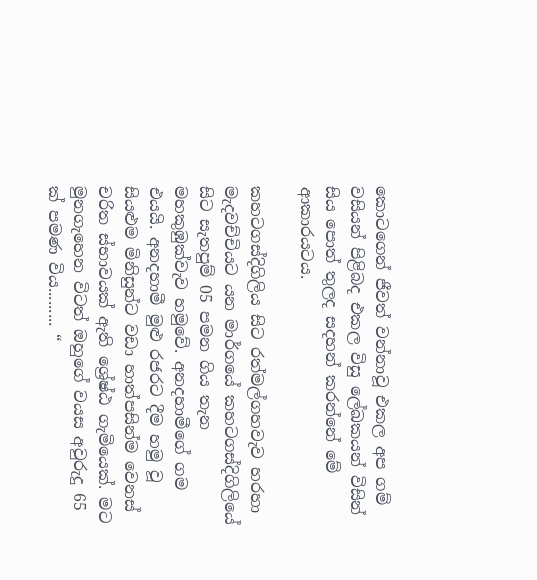කොටගෙන් ජීවත් වන්නාවූ එකල අප ගම් වසියන් පිළිබද එකල විසු ලේඛකයන් විසින් සිය පොත් තුලද සදහන් කරන්නේ මේ ආකාරයටය.

කහටගස්දිගිලිය සිට රත්මල්ගහවැව හරහා මැදවච්චියට යන මාර්ගයේ කහටගස්දිගිලියේ සිට සැතපුම් 05 පමන ගිය තැන මහකුඹුක්වැව හමුවේ. අනදහාමීගේ ගම එයයි. අනදහාමී මුළු රජරට දීම හමු වූ සියළුම මිනිසුන්ට වඩා හාත්පසින්ම වෙනස් චරිත ස්භාවයක් ඇති ශ්‍රේෂ්ඨ ගැමියෙක්. මට මුනගැහෙන විටත් ඔහුගේ වයස අවුරුදු 65 ක් පමණ විය......... “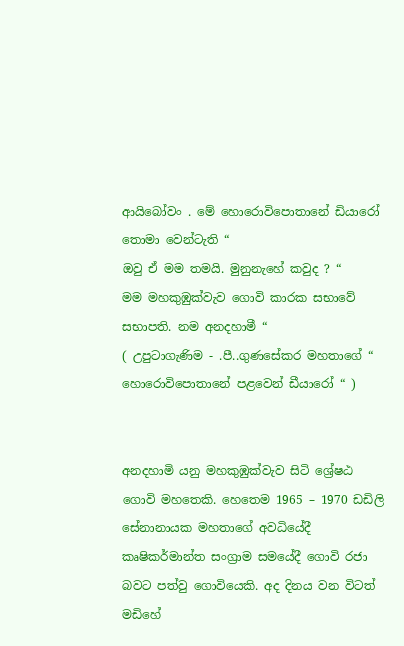ආයිබෝවං . මේ හොරොවිපොතානේ ඩියාරෝ තොමා වෙන්ටැති “
ඔවු ඒ මම තමයි. මුනුනැහේ කවුද ? “
මම මහකුඹුක්වැව ගොවි කාරක සභාවේ සභාපති. නම අනදහාමී “
( උපුටාගැණිම - .පී..ගුණසේකර මහතාගේ “ හොරොවිපොතානේ පළවෙන් ඩීයාරෝ “ )


අනදහාමි යනු මහකුඹුක්වැව සිටි ශ්‍රේෂඨ ගොවි මහතෙකි. හෙතෙම 1965 – 1970 ඩඩිලි සේනානායක මහතාගේ අවධියේදී කෘෂිකර්මාන්ත සංග්‍රාම සමයේදී ගොවි රජා බවට පත්වු ගොවියෙකි. අද දිනය වන විටත් මඩිහේ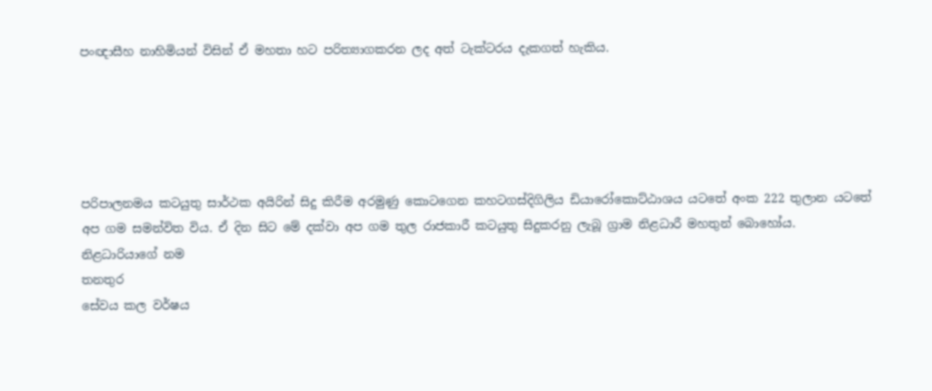පංඥාසීහ නාහිමියන් විසින් ඒ මහතා හට පරිත්‍යාගකරන ලද අත් ටැක්ටරය දැකගත් හැකිය.





පරිපාලනමය කටයුතු සාර්ථක අයිරින් සිදු කිරීම අරමුණු කොටගෙන කහටගස්දිගිලිය ඩියාරෝකොට්ඨාශය යටතේ අංක 222 තුලාන යටතේ අප ගම සමන්විත විය. ඒ දින සිට මේ දක්වා අප ගම තුල රාජකාරී කටයුතු සිදුකරනු ලැබූ ග්‍රාම නිළධාරී මහතුන් බොහෝය.
නිළධාරියාගේ නම
තනතුර
සේවය කල වර්ෂය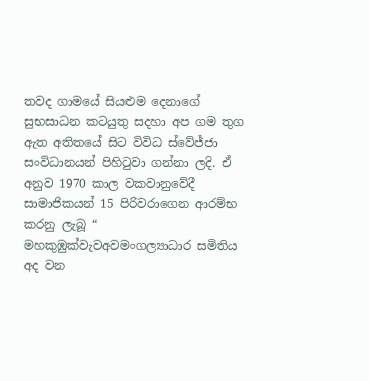තවද ගාමයේ සියළුම දෙනාගේ සුභසාධන කටයුතු සදහා අප ගම තුග ඇත අතිතයේ සිට විවිධ ස්වේජ්ජා සංවිධානයන් පිහිටුවා ගන්නා ලදි. ඒ අනුව 1970 කාල වකවානුවේදී සාමාජිකයන් 15 පිරිවරාගෙන ආරම්භ කරනු ලැබූ “ මහකුඹුක්වැවඅවමංගල්‍යාධාර සමිතිය අද වන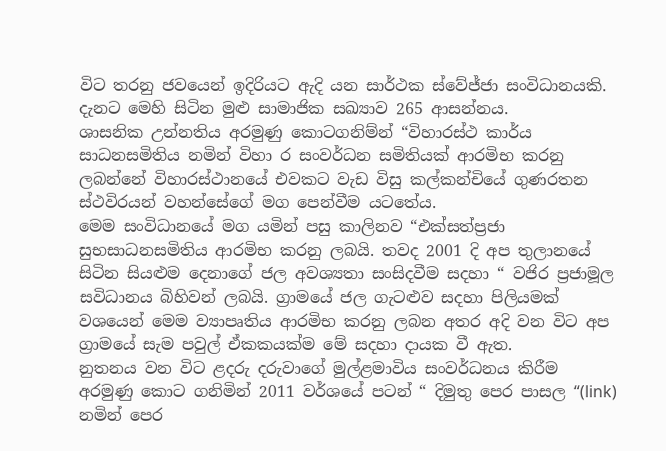විට තරනු ජවයෙන් ඉදිරියට ඇදි යන සාර්ථක ස්වේජ්ජා සංවිධානයකි. දැනට මෙහි සිටින මුළු සාමාජික සඛ්‍යාව 265 ආසන්නය.
ශාසනික උන්නතිය අරමුණු කොටගනිම්න් “විහාරස්ථ කාර්ය සාධනසමිතිය නමින් විහා ර සංවර්ධන සමිතියක් ආරමිභ කරනු ලබන්නේ විහාරස්ථානයේ එවකට වැඩ විසු කල්කන්චියේ ගුණරතන ස්ථවිරයන් වහන්සේගේ මග පෙන්වීම යටතේය.
මෙම සංවිධානයේ මග යමින් පසු කාලිනව “එක්සත්ප්‍රජා සුභසාධනසමිතිය ආරමිභ කරනු ලබයි. තවද 2001 දි අප තුලානයේ සිටින සියළුම දෙනාගේ ජල අවශ්‍යතා සංසිදවීම සදහා “ වජිර ප්‍රජාමූල සවිධානය බිහිවන් ලබයි. ග්‍රාමයේ ජල ගැටළුව සදහා පිලියමක් වශයෙන් මෙම ව්‍යාපෘතිය ආරමිභ කරනු ලබන අතර අදි වන විට අප ග්‍රාමයේ සැම පවුල් ඒකකයක්ම මේ සදහා දායක වී ඇත.
නුතනය වන විට ළදරු දරුවාගේ මුල්ළමාවිය සංවර්ධනය කිරීම අරමුණු කොට ගනිමින් 2011 වර්ශයේ පටන් “ දිමුතු පෙර පාසල “(link) නමින් පෙර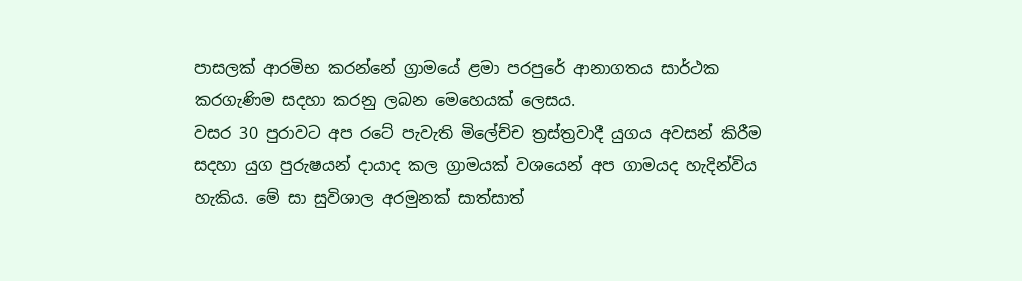පාසලක් ආරමිභ කරන්නේ ග්‍රාමයේ ළමා පරපුරේ ආනාගතය සාර්ථක කරගැණිම සදහා කරනු ලබන මෙහෙයක් ලෙසය.
වසර 30 පුරාවට අප රටේ පැවැති මිලේච්ච ත්‍රස්ත්‍රවාදී යුගය අවසන් කිරීම සදහා යුග පුරුෂයන් දායාද කල ග්‍රාමයක් වශයෙන් අප ගාමයද හැදින්විය හැකිය. මේ සා සුවිශාල අරමුනක් සාත්සාත්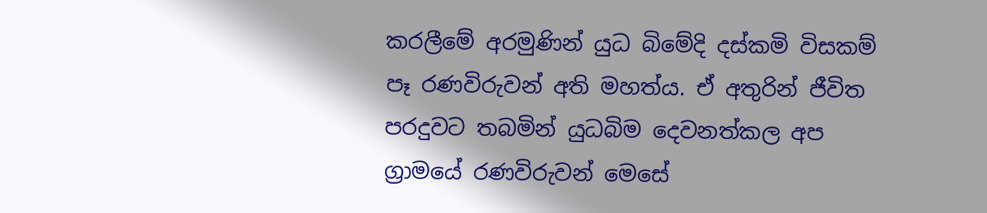කරලීමේ අරමුණින් යුධ බිමේදි දස්කමි විසකම් පෑ රණවිරුවන් අති මහත්ය. ඒ අතුරින් ජීවිත පරදුවට තබමින් යුධබිම දෙවනත්කල අප ග්‍රාමයේ රණවිරුවන් මෙසේ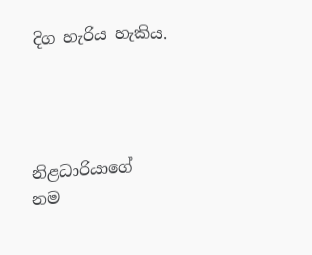දිග හැරිය හැකිය.




නිළධාරියාගේ නම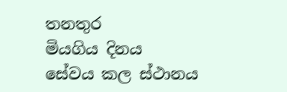තනතුර
මියගිය දිනය
සේවය කල ස්ථානය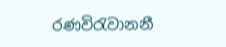රණවිරැවානනී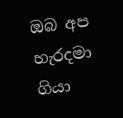ඔබ අප හැරදමා ගියා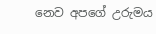නෙව අපගේ උරුමය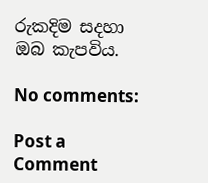රුකදිම සදහා ඔබ කැපවිය.

No comments:

Post a Comment